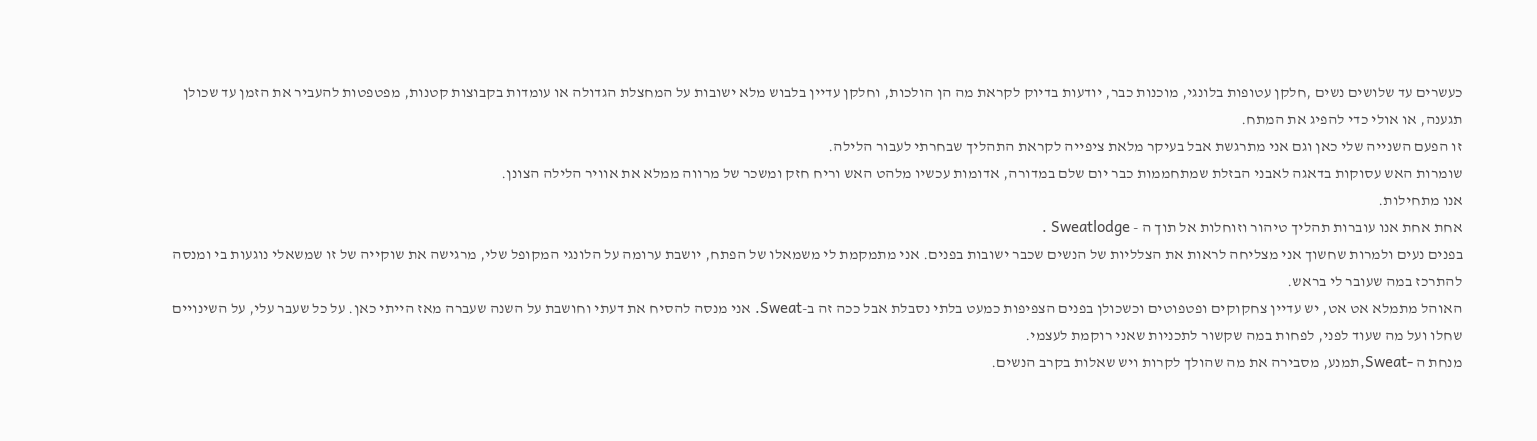כעשרים עד שלושים נשים ,חלקן עטופות בלונגי, מוכנות כבר, יודעות בדיוק לקראת מה הן הולכות, וחלקן עדיין בלבוש מלא ישובות על המחצלת הגדולה או עומדות בקבוצות קטנות, מפטפטות להעביר את הזמן עד שכולן תגענה, או אולי כדי להפיג את המתח.
זו הפעם השנייה שלי כאן וגם אני מתרגשת אבל בעיקר מלאת ציפייה לקראת התהליך שבחרתי לעבור הלילה.
שומרות האש עסוקות בדאגה לאבני הבזלת שמתחממות כבר יום שלם במדורה, אדומות עכשיו מלהט האש וריח חזק ומשכר של מרווה ממלא את אוויר הלילה הצונן.
אנו מתחילות.
אחת אחת אנו עוברות תהליך טיהור וזוחלות אל תוך ה - Sweatlodge .
בפנים נעים ולמרות שחשוך אני מצליחה לראות את הצלליות של הנשים שכבר ישובות בפנים. אני מתמקמת לי משמאלו של הפתח, יושבת ערומה על הלונגי המקופל שלי, מרגישה את שוקייה של זו שמשאלי נוגעות בי ומנסה להתרכז במה שעובר לי בראש.
האוהל מתמלא אט אט, יש עדיין צחקוקים ופטפוטים וכשכולן בפנים הצפיפות כמעט בלתי נסבלת אבל ככה זה ב-Sweat. אני מנסה להסיח את דעתי וחושבת על השנה שעברה מאז הייתי כאן. על כל שעבר עלי, על השינויים שחלו ועל מה שעוד לפני, לפחות במה שקשור לתכניות שאני רוקמת לעצמי.
מנחת ה -Sweat,תמנע, מסבירה את מה שהולך לקרות ויש שאלות בקרב הנשים.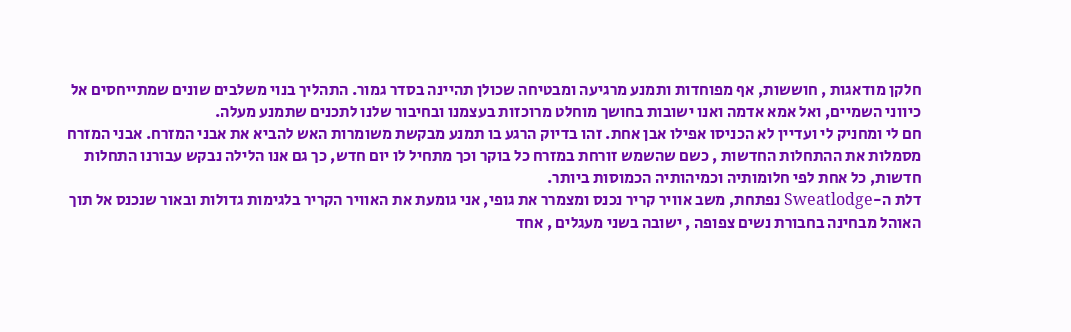חלקן מודאגות , חוששות, אף מפוחדות ותמנע מרגיעה ומבטיחה שכולן תהיינה בסדר גמור. התהליך בנוי משלבים שונים שמתייחסים אל כיווני השמיים, ואל אמא אדמה ואנו ישובות בחושך מוחלט מרוכזות בעצמנו ובחיבור שלנו לתכנים שתמנע מעלה.
חם לי ומחניק לי ועדיין לא הכניסו אפילו אבן אחת. זהו בדיוק הרגע בו תמנע מבקשת משומרות האש להביא את אבני המזרח. אבני המזרח מסמלות את ההתחלות החדשות , כשם שהשמש זורחת במזרח כל בוקר וכך מתחיל לו יום חדש, כך גם אנו הלילה נבקש עבורנו התחלות חדשות, כל אחת לפי חלומותיה וכמיהותיה הכמוסות ביותר.
דלת ה-Sweatlodge נפתחת, משב אוויר קריר נכנס ומצמרר את גופי, אני גומעת את האוויר הקריר בלגימות גדולות ובאור שנכנס אל תוך האוהל מבחינה בחבורת נשים צפופה , ישובה בשני מעגלים , אחד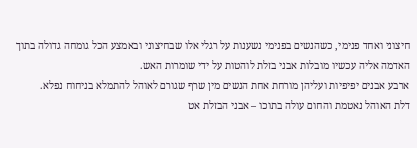חיצוני ואחד פנימי, כשהנשים בפנימי נשענות על רגלי אלו שבחיצוני ובאמצע הכל גומחה גדולה בתוך האדמה אליה עכשיו מובלות אבני בזלת לוהטות על ידי שומרות האש.
ארבע אבנים יפיפיות ועליהן מורחת אחת הנשים מין שרף שגורם לאוהל להתמלא בניחוח נפלא.
דלת האוהל נאטמת והחום עולה בתוכו – אבני הבזלת אט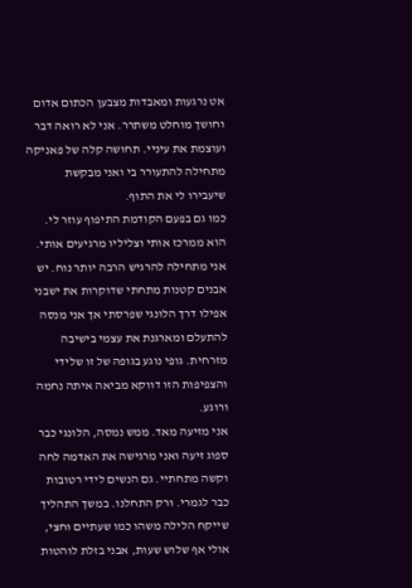אט נרגעות ומאבדות מצבען הכתום אדום וחושך מוחלט משתרר. אני לא רואה דבר ועוצמת את עיניי. תחושה קלה של פאניקה מתחילה להתעורר בי ואני מבקשת שיעבירו לי את התוף.
כמו גם בפעם הקודמת התיפוף עוזר לי. הוא ממרכז אותי וצליליו מרגיעים אותי.
אני מתחילה להרגיש הרבה יותר נוח. יש אבנים קטנות מתחתי שדוקרות את ישבני אפילו דרך הלונגי שפרסתי אך אני מנסה להתעלם ומארגנת את עצמי בישיבה מזרחית. גופי נוגע בגופה של זו שלידי והצפיפות הזו דווקא מביאה איתה נחמה ורוגע.
אני מזיעה מאד. ממש נמסה, הלונגי כבר ספוג זיעה ואני מרגישה את האדמה לחה וקשה מתחתיי. גם הנשים לידי רטובות כבר לגמרי. ורק התחלנו. במשך התהליך שייקח הלילה משהו כמו שעתיים וחצי, אולי אף שלוש שעות, אבני בזלת לוהטות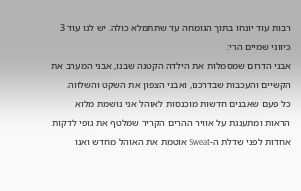רבות עוד יונחו בתוך הגומחה עד שתתמלא כולה. יש לנו עוד 3 כיווני שמיים הרי:
אבני הדרום שמסמלות את הילדה הקטנה שבנו, אבני המערב את הקשיים והעכבות שבדרכנו, ואבני הצפון את השקט והשלווה.
כל פעם שאבנים חדשות מוכנסות לאוהל אני נושמת מלוא הראות ומתענגת על אוויר ההרים הקריר שמלטף את גופי לדקות אחדות לפני שדלת ה-Sweat אוטמת את האוהל מחדש ואנו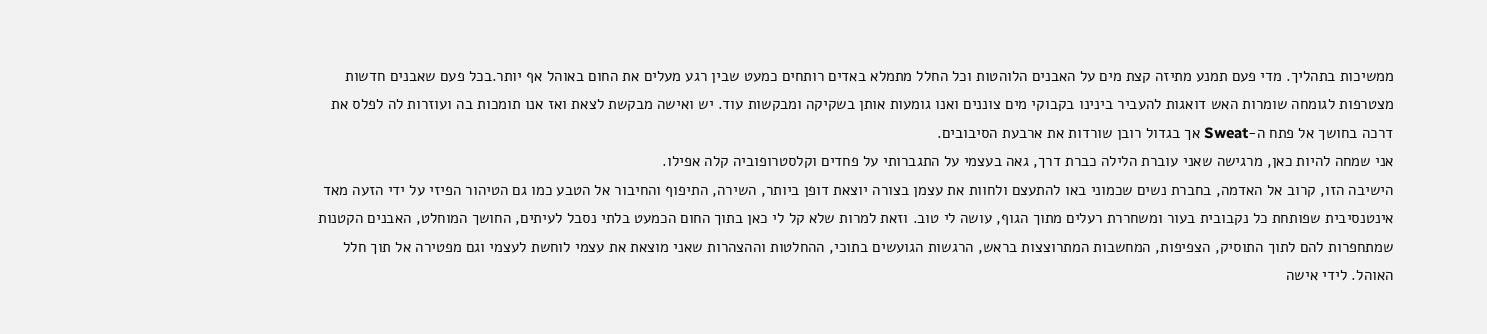ממשיכות בתהליך. מדי פעם תמנע מתיזה קצת מים על האבנים הלוהטות וכל החלל מתמלא באדים רותחים כמעט שבין רגע מעלים את החום באוהל אף יותר.בכל פעם שאבנים חדשות מצטרפות לגומחה שומרות האש דואגות להעביר בינינו בקבוקי מים צוננים ואנו גומעות אותן בשקיקה ומבקשות עוד. יש ואישה מבקשת לצאת ואז אנו תומכות בה ועוזרות לה לפלס את דרכה בחושך אל פתח ה-Sweat אך בגדול רובן שורדות את ארבעת הסיבובים.
אני שמחה להיות כאן, מרגישה שאני עוברת הלילה כברת דרך, גאה בעצמי על התגברותי על פחדים וקלסטרופוביה קלה אפילו.
הישיבה הזו, קרוב אל האדמה, בחברת נשים שכמוני באו להתעצם ולחוות את עצמן בצורה יוצאת דופן ביותר, השירה, התיפוף והחיבור אל הטבע כמו גם הטיהור הפיזי על ידי הזעה מאד אינטנסיבית שפותחת כל נקבובית בעור ומשחררת רעלים מתוך הגוף, עושה לי טוב. וזאת למרות שלא קל לי כאן בתוך החום הכמעט בלתי נסבל לעיתים, החושך המוחלט, האבנים הקטנות שמתחפרות להם לתוך התוסיק, הצפיפות, המחשבות המתרוצצות בראש, הרגשות הגועשים בתוכי, ההחלטות וההצהרות שאני מוצאת את עצמי לוחשת לעצמי וגם מפטירה אל תוך חלל האוהל. לידי אישה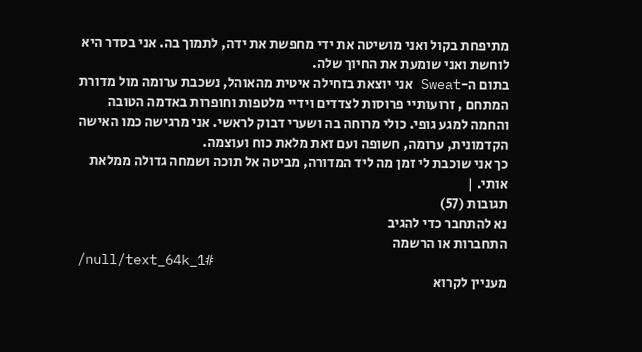מתיפחת בקול ואני מושיטה את ידי מחפשת את ידה, לתמוך בה. אני בסדר היא לוחשת ואני שומעת את החיוך שלה.
בתום ה-Sweat אני יוצאת בזחילה איטית מהאוהל, נשכבת ערומה מול מדורת המתחם , זרועותיי פרוסות לצדדים וידיי מלטפות וחופרות באדמה הטובה והחמה למגע גופי. כולי מרוחה בה ושערי דבוק לראשי. אני מרגישה כמו האישה הקדמונית, ערומה, חשופה ועם זאת מלאת כוח ועוצמה.
כך אני שוכבת לי זמן מה ליד המדורה, מביטה אל תוכה ושמחה גדולה ממלאת אותי. |
תגובות (57)
נא להתחבר כדי להגיב
התחברות או הרשמה
/null/text_64k_1#
מעניין לקרוא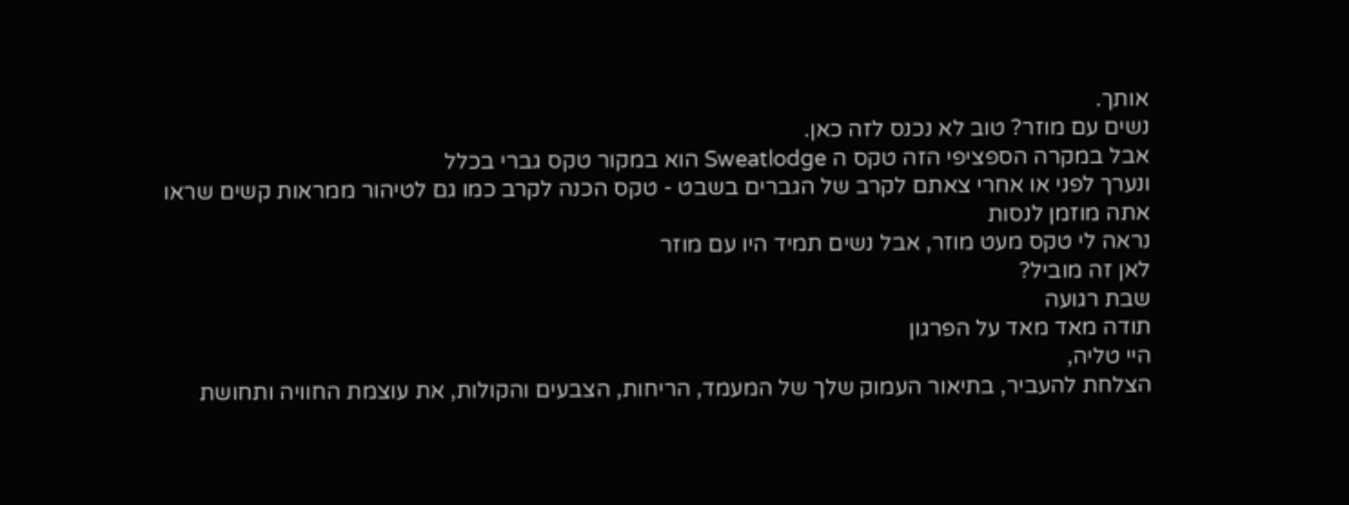אותך.
נשים עם מוזר? טוב לא נכנס לזה כאן.
אבל במקרה הספציפי הזה טקס ה Sweatlodge הוא במקור טקס גברי בכלל
ונערך לפני או אחרי צאתם לקרב של הגברים בשבט - טקס הכנה לקרב כמו גם לטיהור ממראות קשים שראו
אתה מוזמן לנסות
נראה לי טקס מעט מוזר, אבל נשים תמיד היו עם מוזר
לאן זה מוביל?
שבת רגועה
תודה מאד מאד על הפרגון
היי טליה,
הצלחת להעביר, בתיאור העמוק שלך של המעמד, הריחות, הצבעים והקולות, את עוצמת החוויה ותחושת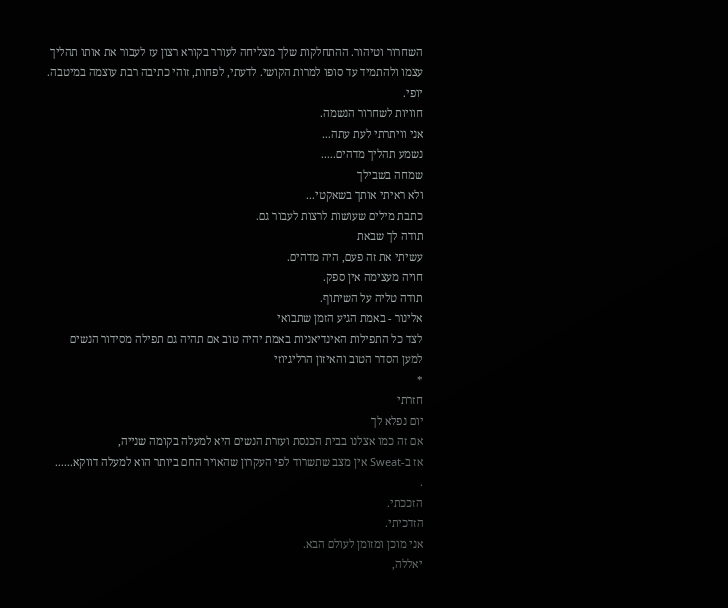השחרור וטיהור. ההתחלקות שלך מצליחה לעורר בקורא רצון עז לעבור את אותו תהליך עצמו ולהתמיד עד סופו למרות הקושי. לדעתי, לפחות, זוהי כתיבה רבת עוצמה במיטבה.
יופי.
חוויות לשחרור הנשמה.
אני וויתרתי לעת עתה...
נשמע תהליך מדהים.....
שמחה בשבילך
ולא ראיתי אותך בשאקטי...
כתבת מילים שעושות לרצות לעבור גם.
תודה לך שבאת
עשיתי את זה פעם, היה מדהים.
חויה מעצימה אין ספק.
תודה טליה על השיתוף.
אלינור - באמת הגיע הזמן שתבואי
לצד כל התפילות האינדיאניות באמת יהיה טוב אם תהיה גם תפילה מסידור הנשים
למען הסדר הטוב והאיזון הרליגיוזי
*
חזרתי
יום נפלא לך
אם זה כמו אצלנו בבית הכנסת ועזרת הנשים היא למעלה בקומה שנייה,
אז ב-Sweat אין מצב שתשרוד לפי העקרון שהאויר החם ביותר הוא למעלה דווקא......
.
הזככתי.
הזדכיתי.
אני מוכן ומזומן לעולם הבא.
יאללה,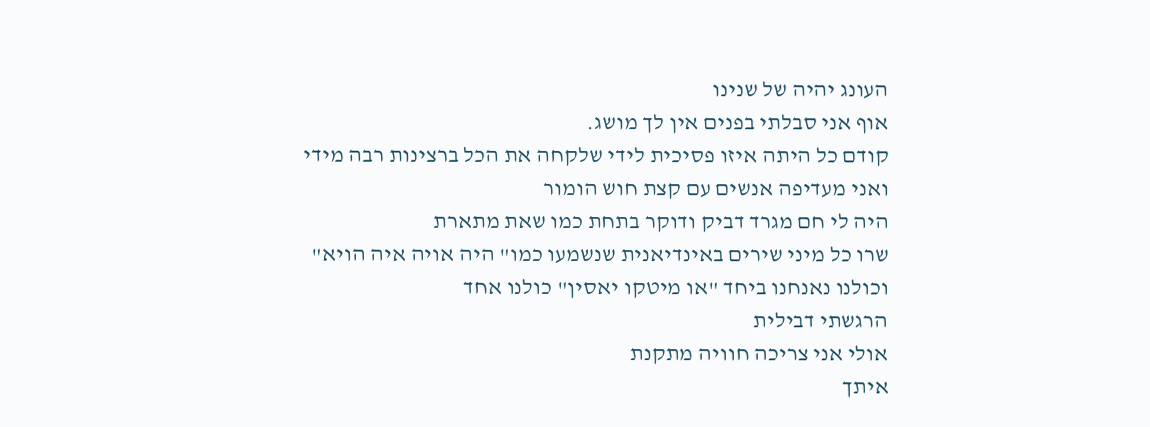העונג יהיה של שנינו
אוף אני סבלתי בפנים אין לך מושג.
קודם כל היתה איזו פסיכית לידי שלקחה את הכל ברצינות רבה מידי
ואני מעדיפה אנשים עם קצת חוש הומור
היה לי חם מגרד דביק ודוקר בתחת כמו שאת מתארת
שרו כל מיני שירים באינדיאנית שנשמעו כמו" היה אויה איה הויא"
וכולנו נאנחנו ביחד "או מיטקו יאסין" כולנו אחד
הרגשתי דבילית
אולי אני צריכה חוויה מתקנת
איתך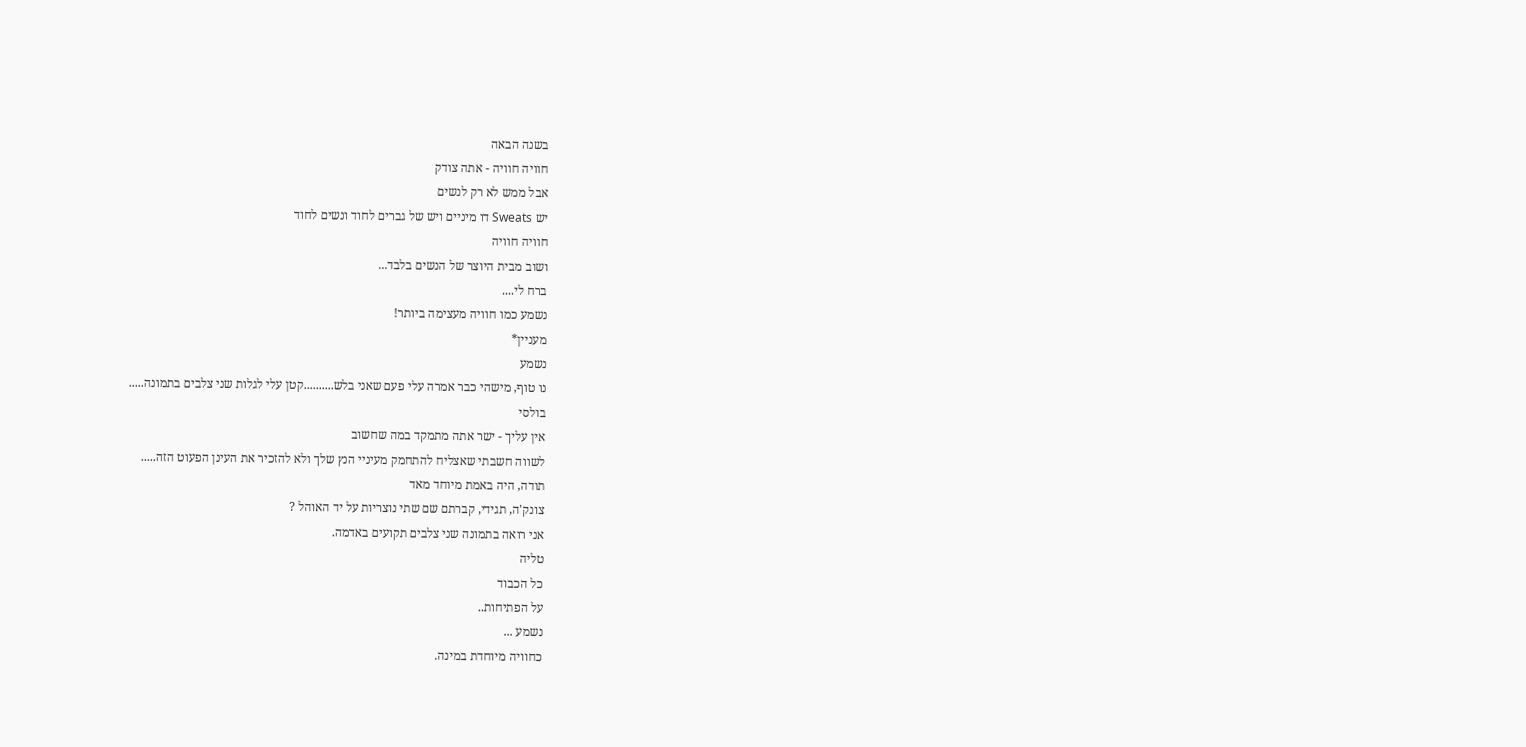בשנה הבאה
חוויה חוויה - אתה צודק
אבל ממש לא רק לנשים
יש Sweats דו מיניים ויש של גברים לחוד ונשים לחוד
חוויה חוויה
ושוב מבית היוצר של הנשים בלבד...
ברח לי....
נשמע כמו חוויה מעצימה ביותר!
מעניין*
נשמע
נו טוף, מישהי כבר אמרה עלי פעם שאני בלש..........קטן עלי לגלות שני צלבים בתמונה.....
בולסי
אין עליך - ישר אתה מתמקד במה שחשוב
לשווה חשבתי שאצליח להתחמק מעיניי הנץ שלך ולא להזכיר את העינן הפעוט הזה.....
תודה, היה באמת מיוחד מאד
צונק'ה, תגידי, קברתם שם שתי נוצריות על יד האוהל ?
אני רואה בתמונה שני צלבים תקועים באדמה.
טליה
כל הכבוד
על הפתיחות..
נשמע ...
כחוויה מיוחדת במינה.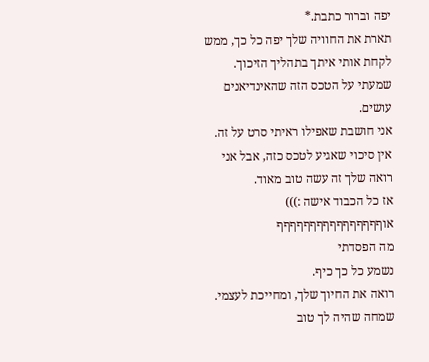יפה וברור כתבת.*
תארת את החוויה שלך יפה כל כך, ממש לקחת אותי איתך בתהליך הזיכוך.
שמעתי על הטכס הזה שהאינדיאנים עושים.
אני חושבת שאפילו ראיתי סרט על זה.
אין סיכוי שאגיע לטכס כזה, אבל אני רואה שלך זה עשה טוב מאוד.
אז כל הכבוד אישה :)))
אוףףףףףףףףףףףףףףףף
מה הפסדתי
נשמע כל כך כיף.
רואה את החיוך שלך, ומחייכת לעצמי.
שמחה שהיה לך טוב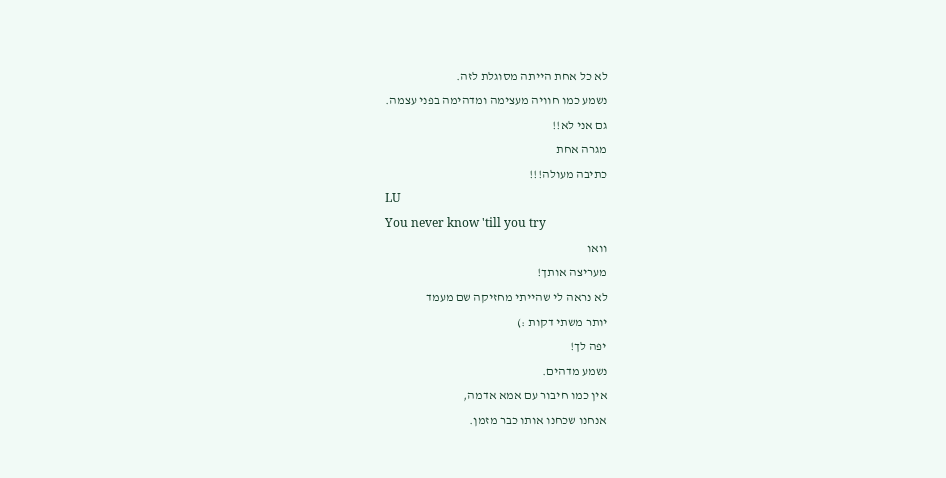לא כל אחת הייתה מסוגלת לזה.
נשמע כמו חוויה מעצימה ומדהימה בפני עצמה.
גם אני לא!!
מגרה אחת
כתיבה מעולה!!!
LU
You never know 'till you try
וואו
מעריצה אותך!
לא נראה לי שהייתי מחזיקה שם מעמד
יותר משתי דקות :)
יפה לך!
נשמע מדהים.
אין כמו חיבור עם אמא אדמה,
אנחנו שכחנו אותו כבר מזמן.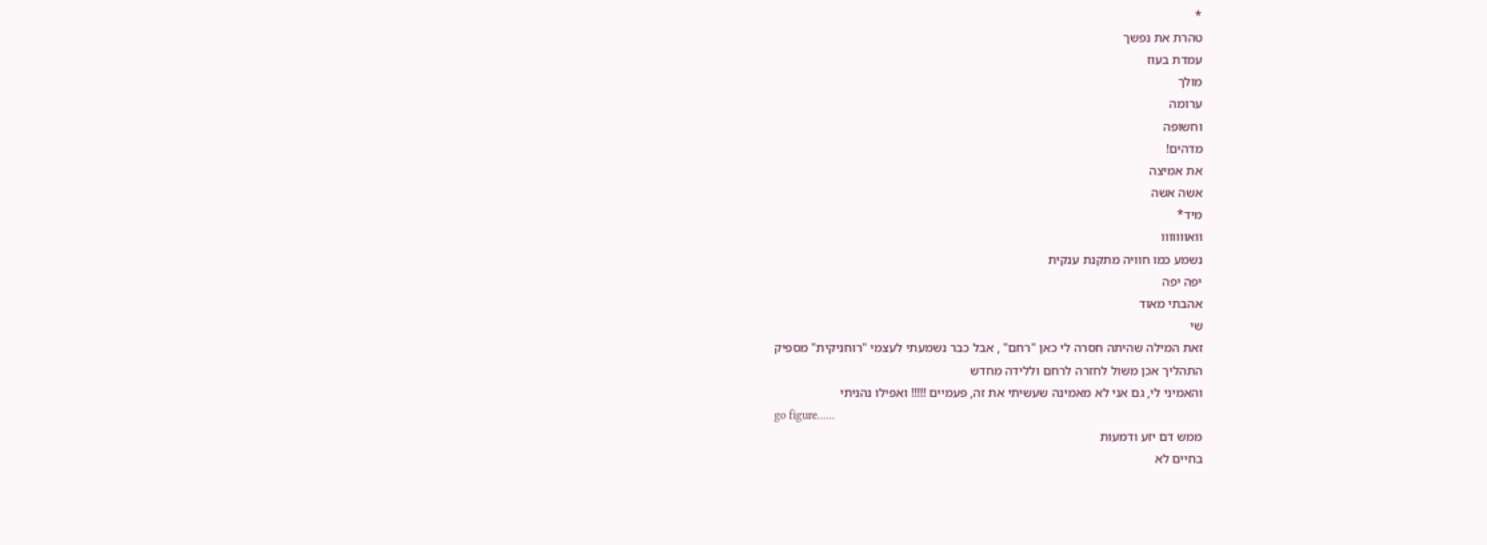*
טהרת את נפשך
עמדת בעוז
מולך
ערומה
וחשופה
מדהים!
את אמיצה
אשה אשה
מיד*
וואווווווו
נשמע כמו חוויה מתקנת ענקית
יפה יפה
אהבתי מאוד
שי
זאת המילה שהיתה חסרה לי כאן "רחם" , אבל כבר נשמעתי לעצמי "רוחניקית" מספיק
התהליך אכן משול לחזרה לרחם וללידה מחדש
והאמיני לי, גם אני לא מאמינה שעשיתי את זה, פעמיים !!!!! ואפילו נהניתי
go figure......
ממש דם יזע ודמעות
בחיים לא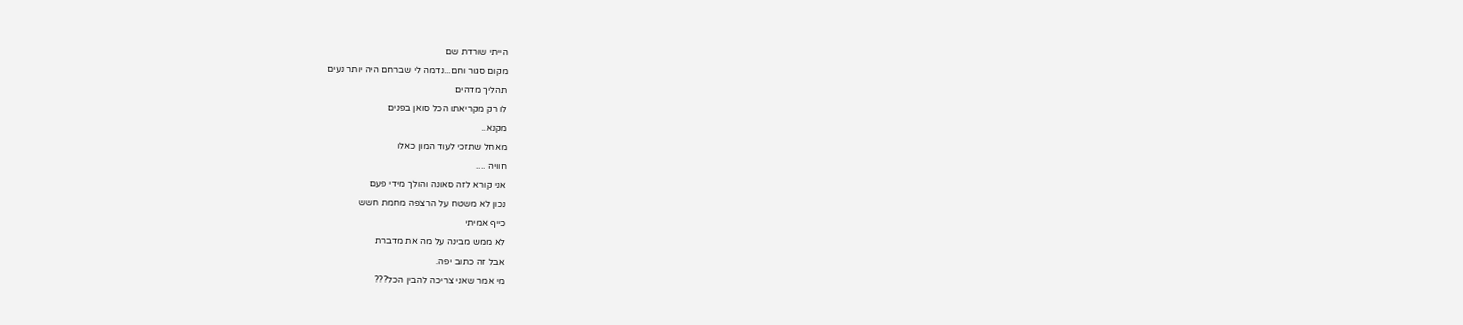הייתי שורדת שם
מקום סגור וחם...נדמה לי שברחם היה יותר נעים
תהליך מדהים
לו רק מקריאתו הכל סואן בפנים
מקנא..
מאחל שתזכי לעוד המון כאלו
חוויה ....
אני קורא לזה סאונה והולך מידי פעם
נכון לא משטח על הרצפה מחמת חשש
כייף אמיתי
לא ממש מבינה על מה את מדברת
אבל זה כתוב יפה.
מי אמר שאני צריכה להבין הכל???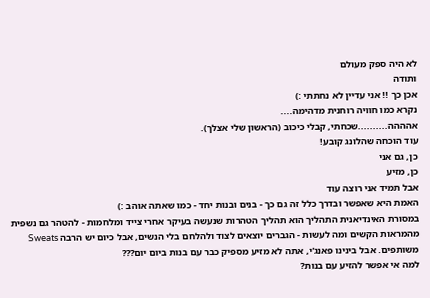לא היה ספק מעולם
ותודה
אכן כך !! אני עדיין לא נחתתי :)
נקרא כמו חוויה רוחנית מדהימה....
אהההה..........שכחתי, קבלי כיכוב (הראשון שלי אצלך).
עוד הוכחה שהלונג קובע!
כן, גם אני
כן, מזיע
אבל תמיד אני רוצה עוד
האמת היא שאפשר ובדרך כלל זה גם כך - בנים ובנות יחד - כמו שאתה אוהב :)
במסורת האינדיאנית התהליך הוא תהליך הטהרות שנעשה בעיקר אחרי צייד ומלחמות - להטהר גם נשפית מהמראות הקשים ומה לעשות - הגברים יוצאים לצוד ולהלחם בלי הנשים, אבל כיום יש הרבה Sweats משותפים. אבל בינינו פאנג'י, אתה לא מזיע מספיק כבר עם בנות ביום יום???
למה אי אפשר להזיע עם בנות?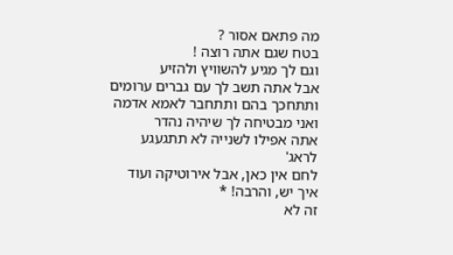מה פתאם אסור ?
בטח שגם אתה רוצה !
וגם לך מגיע להשוויץ ולהזיע
אבל אתה תשב לך עם גברים ערומים ותתחכך בהם ותתחבר לאמא אדמה
ואני מבטיחה לך שיהיה נהדר
אתה אפילו לשנייה לא תתגעגע לראג'
לחם אין כאן, אבל אירוטיקה ועוד איך יש, והרבה! *
זה לא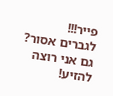פייר!!!
לגברים אסור?
גם אני רוצה להזיע!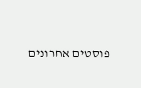פוסטים אחרונים